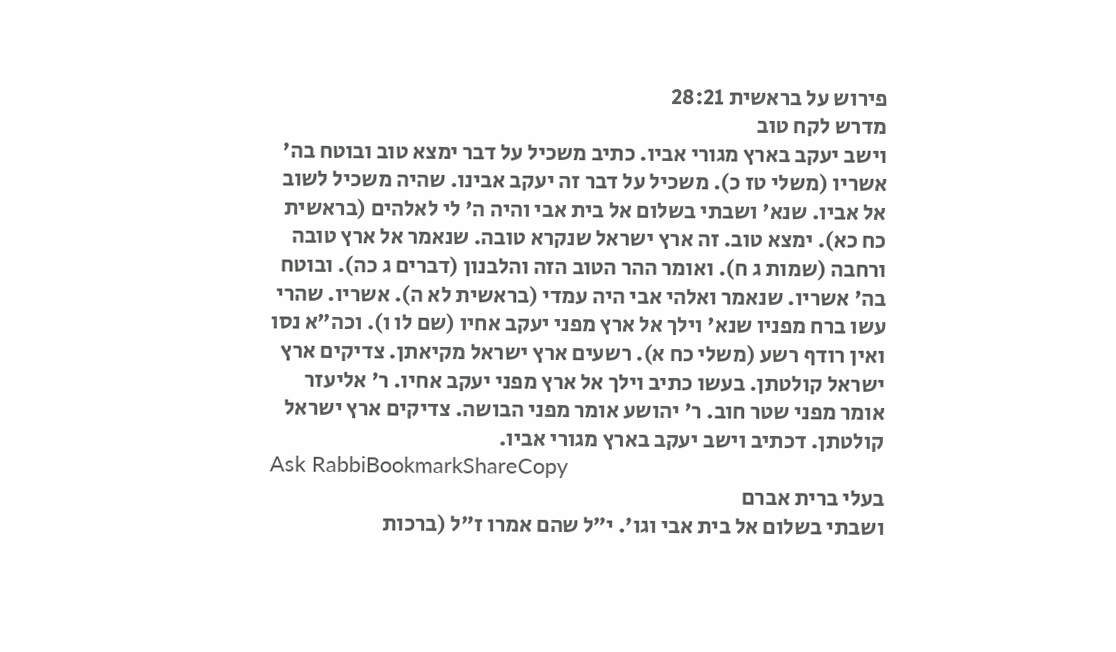פירוש על בראשית 28:21
מדרש לקח טוב
וישב יעקב בארץ מגורי אביו. כתיב משכיל על דבר ימצא טוב ובוטח בה' אשריו (משלי טז כ). משכיל על דבר זה יעקב אבינו. שהיה משכיל לשוב אל אביו. שנא' ושבתי בשלום אל בית אבי והיה ה' לי לאלהים (בראשית כח כא). ימצא טוב. זה ארץ ישראל שנקרא טובה. שנאמר אל ארץ טובה ורחבה (שמות ג ח). ואומר ההר הטוב הזה והלבנון (דברים ג כה). ובוטח בה' אשריו. שנאמר ואלהי אבי היה עמדי (בראשית לא ה). אשריו. שהרי עשו ברח מפניו שנא' וילך אל ארץ מפני יעקב אחיו (שם לו ו). וכה"א נסו ואין רודף רשע (משלי כח א). רשעים ארץ ישראל מקיאתן. צדיקים ארץ ישראל קולטתן. בעשו כתיב וילך אל ארץ מפני יעקב אחיו. ר' אליעזר אומר מפני שטר חוב. ר' יהושע אומר מפני הבושה. צדיקים ארץ ישראל קולטתן. דכתיב וישב יעקב בארץ מגורי אביו.
Ask RabbiBookmarkShareCopy
בעלי ברית אברם
ושבתי בשלום אל בית אבי וגו׳. י״ל שהם אמרו ז״ל (ברכות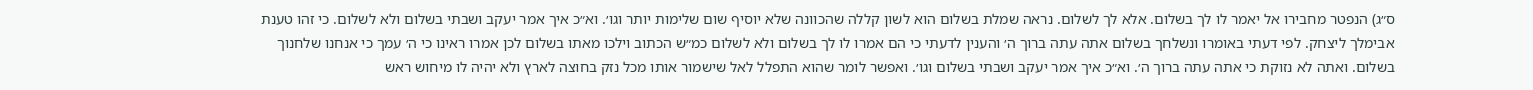ס״ג) הנפטר מחבירו אל יאמר לו לך בשלום. אלא לך לשלום. נראה שמלת בשלום הוא לשון קללה שהכוונה שלא יוסיף שום שלימות יותר וגו׳. וא״כ איך אמר יעקב ושבתי בשלום ולא לשלום. כי זהו טענת אבימלך ליצחק. לפי דעתי באומרו ונשלחך בשלום אתה עתה ברוך ה׳ והענין לדעתי כי הם אמרו לו לך בשלום ולא לשלום כמ״ש הכתוב וילכו מאתו בשלום לכן אמרו ראינו כי ה׳ עמך כי אנחנו שלחנוך בשלום. ואתה לא נזוקת כי אתה עתה ברוך ה׳. וא״כ איך אמר יעקב ושבתי בשלום וגו׳. ואפשר לומר שהוא התפלל לאל שישמור אותו מכל נזק בחוצה לארץ ולא יהיה לו מיחוש ראש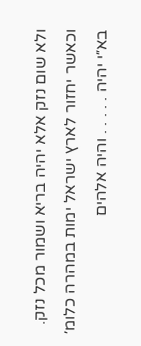ולא שום נזק אלא יהיה בריא ושמור מכל נזק. וכאשר יחזור לארץ ישראל ימות במהרה כלומ׳ בא״י יהיה . . . . . והיה אלהים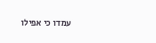עמדו כי אפילו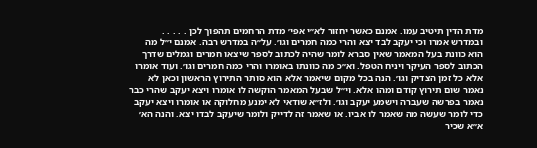מדת הדין תיטיב עמו. אמנם כאשר יחזור לא״י אפי׳ מדת הרחמים תהפוך לכן . . . . . ובמדרש אמרו וכי יעקב לבד יצא והרי כמה חמרים וגו׳. על״ה במדרש רבה. אמנם י״ל מה הוא כוונת בעל המאמר שאין סברא לומר שהיה לכתוב לספר שיצאו חמרים וגמלים שדרך הכתוב לספר העיקר ויניח הטפל. וא״כ מה כוונתו באומרו והרי כמה חמרים וגו׳. ועוד אומרו אלא כל זמן הצדיק וגו׳. הנה בכל מקום שיאמר אלא הוא סותר התירוץ הראשון וכאן לא נאמר שום תירוץ קודם ומהו אלא. וי״ל שבעל המאמר הוקשה לו אומרו ויצא יעקב שהרי כבר נאמר בפרשה שעברה וישמע יעקב וגו׳. ולז״א שודאי לא ימנע מחלוקה או אומרו ויצא יעקב כדי לומר שעשה מה שאמר לו אביו. או שאמר זה לדייק ולומר שיעקב לבדו יצא. והנה הא׳ א״א שכיר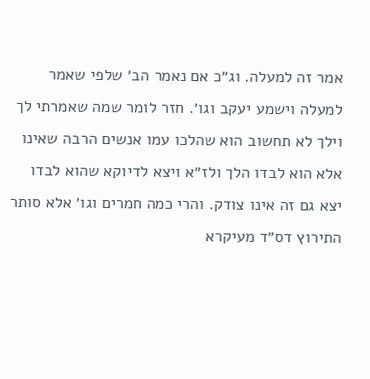אמר זה למעלה. וג״כ אם נאמר הב׳ שלפי שאמר למעלה וישמע יעקב וגו׳. חזר לומר שמה שאמרתי לך וילך לא תחשוב הוא שהלכו עמו אנשים הרבה שאינו אלא הוא לבדו הלך ולז״א ויצא לדיוקא שהוא לבדו יצא גם זה אינו צודק. והרי כמה חמרים וגו׳ אלא סותר התירוץ דס״ד מעיקרא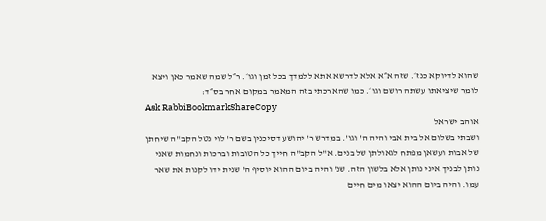שהוא לדיוקא כנז׳. שזה א״א אלא לדרשא אתא ללמדך בכל זמן וגו׳. ר״ל שמה שאמר כאן ויצא לומר שיציאתו עשתה רושם וגו׳. כמו שהארכתי בזה המאמר במקום אחר בס״ד:
Ask RabbiBookmarkShareCopy
אוהב ישראל
ושבתי בשלום אל בית אבי והיה ה' וגו'. במדרש ר' יהושע דסיכנין בשם ר' לוי נטל הקב"ה שיחתן של אבות ועשאן מפתח לגאולתן של בנים. א"ל הקב"ה חייך כל הטובות וברכות ונחמות שאני נותן לבניך איני נותן אלא בלשון הזה. שנ' והיה ביום ההוא יוסיף ה' שנית ידו לקנות את שאר עמו. והיה ביום ההוא יצאו מים חיים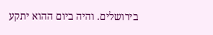בירושלים. והיה ביום ההוא יתקע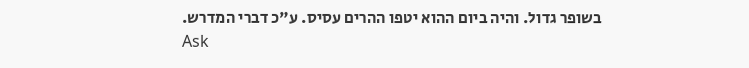בשופר גדול. והיה ביום ההוא יטפו ההרים עסיס. ע"כ דברי המדרש.
Ask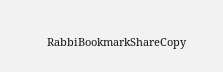RabbiBookmarkShareCopy